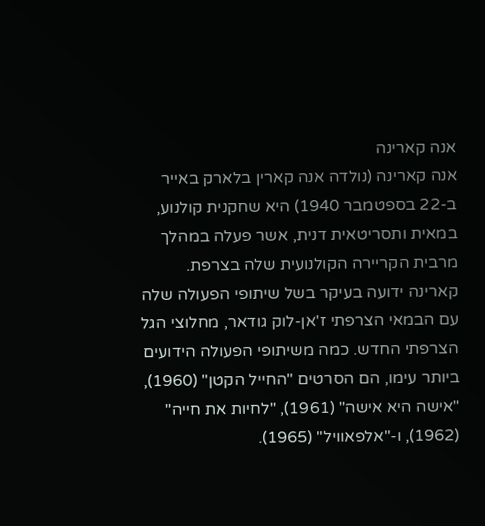אנה קארינה
אנה קארינה (נולדה אנה קארין בלארק באייר ב-22 בספטמבר 1940) היא שחקנית קולנוע, במאית ותסריטאית דנית, אשר פעלה במהלך מרבית הקריירה הקולנועית שלה בצרפת.
קארינה ידועה בעיקר בשל שיתופי הפעולה שלה עם הבמאי הצרפתי ז'אן-לוק גודאר, מחלוצי הגל הצרפתי החדש. כמה משיתופי הפעולה הידועים ביותר עימו, הם הסרטים "החייל הקטן" (1960), "אישה היא אישה" (1961), "לחיות את חייה" (1962), ו-"אלפאוויל" (1965).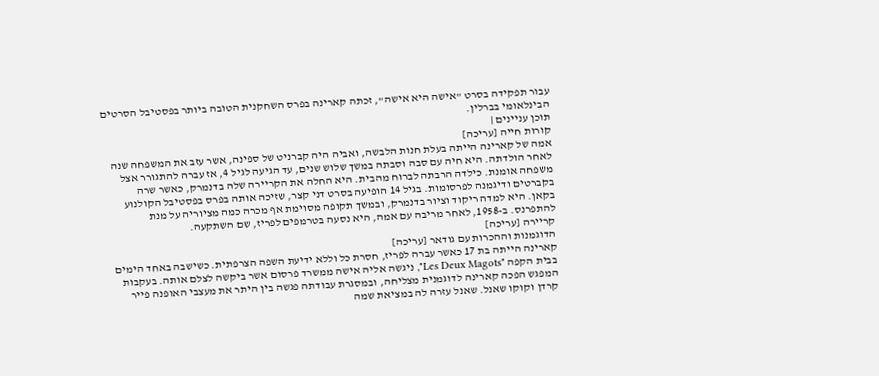עבור תפקידה בסרט "אישה היא אישה", זכתה קארינה בפרס השחקנית הטובה ביותר בפסטיבל הסרטים הבינלאומי בברלין.
תוכן עניינים |
קורות חייה [עריכה]
אמה של קארינה הייתה בעלת חנות הלבשה, ואביה היה קברניט של ספינה, אשר עזב את המשפחה שנה לאחר הולדתה. היא חיה עם סבה וסבתה במשך שלוש שנים, עד הגיעה לגיל 4, אז עברה להתגורר אצל משפחה אומנת. כילדה הרבתה לברוח מהבית. היא החלה את הקריירה שלה בדנמרק, כאשר שרה בקברטים ודיגמנה לפרסומות. בגיל 14 הופיעה בסרט דני קצר, שזיכה אותה בפרס בפסטיבל הקולנוע בקאן. היא למדה ריקוד וציור בדנמרק, ובמשך תקופה מסוימת אף מכרה כמה מציוריה על מנת להתפרנס. ב-1958, לאחר מריבה עם אמה, היא נסעה בטרמפים לפריז, שם השתקעה.
קריירה [עריכה]
הדוגמנות וההכרות עם גודאר [עריכה]
קארינה הייתה בת 17 כאשר עברה לפריז, חסרת כל וללא ידיעת השפה הצרפתית. כשישבה באחד הימים בבית הקפה "Les Deux Magots", ניגשה אליה אישה ממשרד פרסום אשר ביקשה לצלם אותה. בעקבות המפגש הפכה קארינה לדוגמנית מצליחה, ובמסגרת עבודתה פגשה בין היתר את מעצבי האופנה פייר קרדן וקוקו שאנל. שאנל עזרה לה במציאת שמה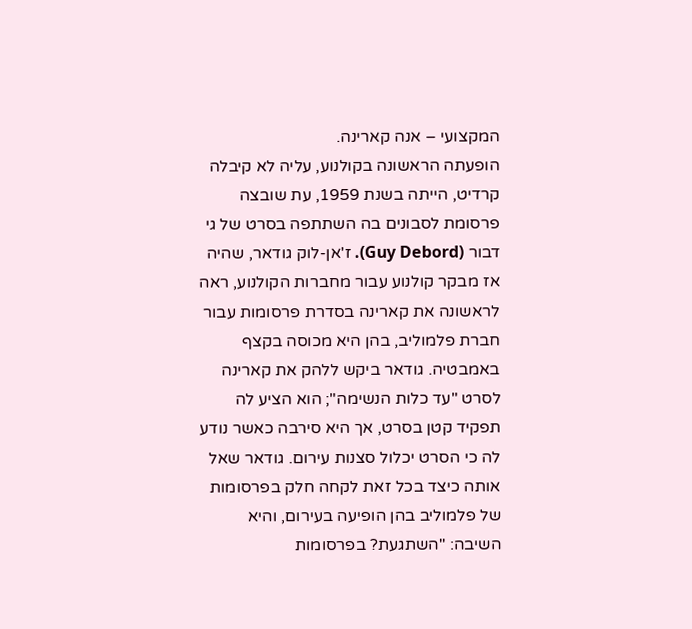המקצועי – אנה קארינה.
הופעתה הראשונה בקולנוע, עליה לא קיבלה קרדיט, הייתה בשנת 1959, עת שובצה פרסומת לסבונים בה השתתפה בסרט של גי דבור (Guy Debord). ז'אן-לוק גודאר, שהיה אז מבקר קולנוע עבור מחברות הקולנוע, ראה לראשונה את קארינה בסדרת פרסומות עבור חברת פלמוליב, בהן היא מכוסה בקצף באמבטיה. גודאר ביקש ללהק את קארינה לסרט "עד כלות הנשימה"; הוא הציע לה תפקיד קטן בסרט, אך היא סירבה כאשר נודע לה כי הסרט יכלול סצנות עירום. גודאר שאל אותה כיצד בכל זאת לקחה חלק בפרסומות של פלמוליב בהן הופיעה בעירום, והיא השיבה: "השתגעת? בפרסומות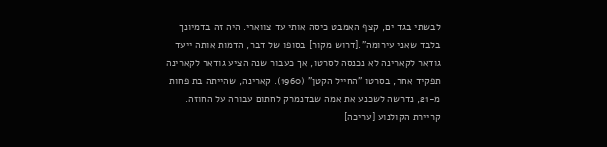לבשתי בגד ים, קצף האמבט כיסה אותי עד צווארי. היה זה בדמיונך בלבד שאני עירומה".[דרוש מקור] בסופו של דבר, הדמות אותה ייעד גודאר לקארינה לא נכנסה לסרטו, אך כעבור שנה הציע גודאר לקארינה תפקיד אחר, בסרטו "החייל הקטן" (1960). קארינה, שהייתה בת פחות מ-21, נדרשה לשכנע את אמה שבדנמרק לחתום עבורה על החוזה.
קריירת הקולנוע [עריכה]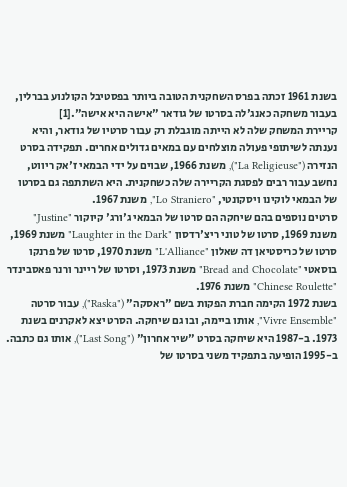בשנת 1961 זכתה בפרס השחקנית הטובה ביותר בפסטיבל הקולנוע בברלין, בעבור משחקה כאנג'לה בסרטו של גודאר "אישה היא אישה".[1]
קריירת המשחק שלה לא הייתה מוגבלת רק עבור סרטיו של גודאר, והיא נענתה לשיתופי פעולה מוצלחים עם במאים גדולים אחרים. תפקידה בסרט הנזירה ("La Religieuse"), משנת 1966, שבוים על ידי הבמאי ז'אק ריווט, נחשב עבור רבים לפסגת הקריירה שלה כשחקנית. היא השתתפה גם בסרטו של הבמאי לוקינו ויסקונטי, "Lo Straniero", משנת 1967.
סרטים נוספים בהם שיחקה הם סרטו של הבמאי ג'ורג' קיוקור "Justine" משנת 1969, סרטו של טוני ריצ'רדסון "Laughter in the Dark" משנת 1969, סרטו של כריסטיאן דה שאלון "L'Alliance" משנת 1970, סרטו של פרנקו בוסאטי "Bread and Chocolate" משנת 1973, וסרטו של ריינר ורנר פאסבינדר "Chinese Roulette" משנת 1976.
בשנת 1972 הקימה חברת הפקות בשם "ראסקה" ("Raska"), עבור סרטה "Vivre Ensemble", אותו ביימה, ובו גם שיחקה. הסרט יצא לאקרנים בשנת 1973. ב-1987 היא שיחקה בסרט "שיר אחרון" ("Last Song"), אותו גם כתבה.
ב-1995 הופיעה בתפקיד משני בסרטו של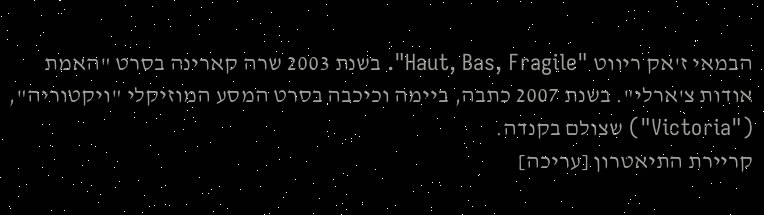הבמאי ז'אק ריווט "Haut, Bas, Fragile". בשנת 2003 שרה קארינה בסרט "האמת אודות צ'ארלי". בשנת 2007 כתבה, ביימה וכיכבה בסרט המסע המוזיקלי "ויקטוריה", ("Victoria") שצולם בקנדה.
קריירת התיאטרון [עריכה]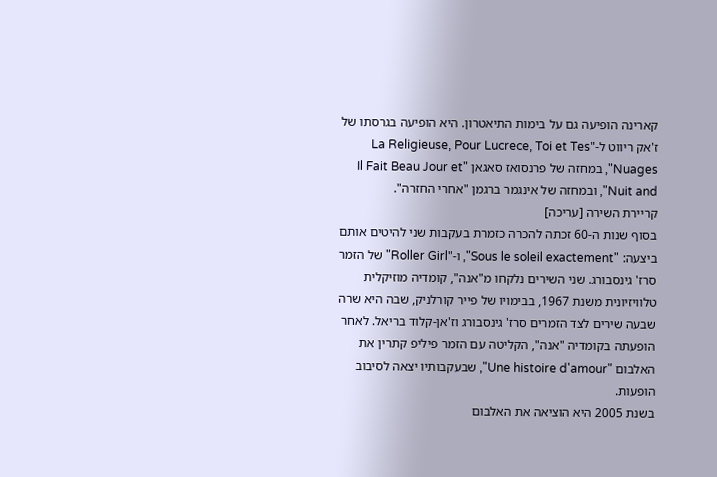קארינה הופיעה גם על בימות התיאטרון. היא הופיעה בגרסתו של ז'אק ריווט ל-"La Religieuse, Pour Lucrece, Toi et Tes Nuages", במחזה של פרנסואז סאגאן "Il Fait Beau Jour et Nuit and", ובמחזה של אינגמר ברגמן "אחרי החזרה".
קריירת השירה [עריכה]
בסוף שנות ה-60 זכתה להכרה כזמרת בעקבות שני להיטים אותם ביצעה: "Sous le soleil exactement", ו-"Roller Girl" של הזמר סרז' גינסבורג. שני השירים נלקחו מ"אנה", קומדיה מוזיקלית טלוויזיונית משנת 1967, בבימויו של פייר קורלניק, שבה היא שרה שבעה שירים לצד הזמרים סרז' גינסבורג וז'אן-קלוד בריאל. לאחר הופעתה בקומדיה "אנה", הקליטה עם הזמר פיליפ קתרין את האלבום "Une histoire d'amour", שבעקבותיו יצאה לסיבוב הופעות.
בשנת 2005 היא הוציאה את האלבום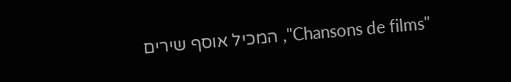"Chansons de films", המכיל אוסף שירים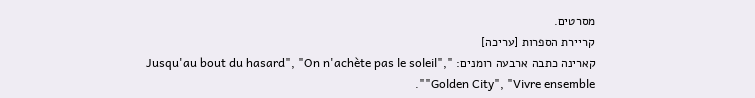מסרטים.
קריירת הספרות [עריכה]
קארינה כתבה ארבעה רומנים: "Jusqu'au bout du hasard", "On n'achète pas le soleil", "Golden City", "Vivre ensemble".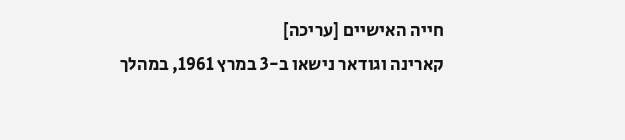חייה האישיים [עריכה]
קארינה וגודאר נישאו ב-3 במרץ 1961, במהלך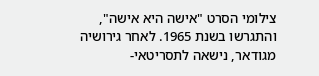צילומי הסרט "אישה היא אישה", והתגרשו בשנת 1965. לאחר גירושיה מגודאר, נישאה לתסריטאי-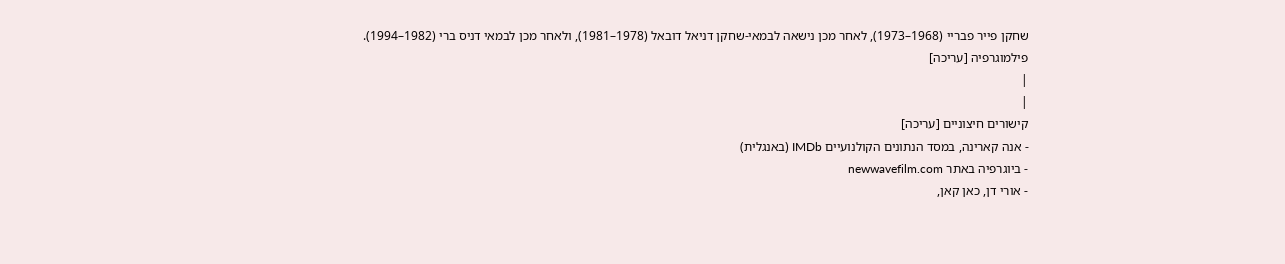שחקן פייר פבריי (1968–1973), לאחר מכן נישאה לבמאי-שחקן דניאל דובאל (1978–1981), ולאחר מכן לבמאי דניס ברי (1982–1994).
פילמוגרפיה [עריכה]
|
|
קישורים חיצוניים [עריכה]
- אנה קארינה, במסד הנתונים הקולנועיים IMDb (באנגלית)
- ביוגרפיה באתר newwavefilm.com
- אורי דן, כאן קאן,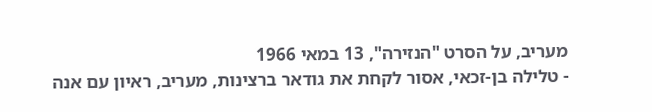מעריב, על הסרט "הנזירה", 13 במאי 1966
- טלילה בן-זכאי, אסור לקחת את גודאר ברצינות, מעריב, ראיון עם אנה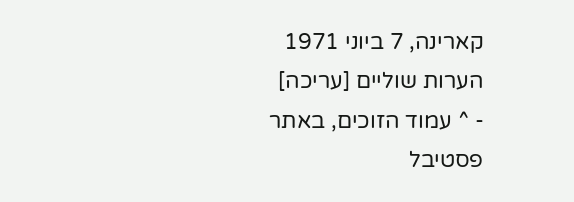קארינה, 7 ביוני 1971
הערות שוליים [עריכה]
- ^ עמוד הזוכים, באתר פסטיבל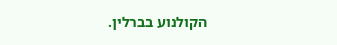הקולנוע בברלין.